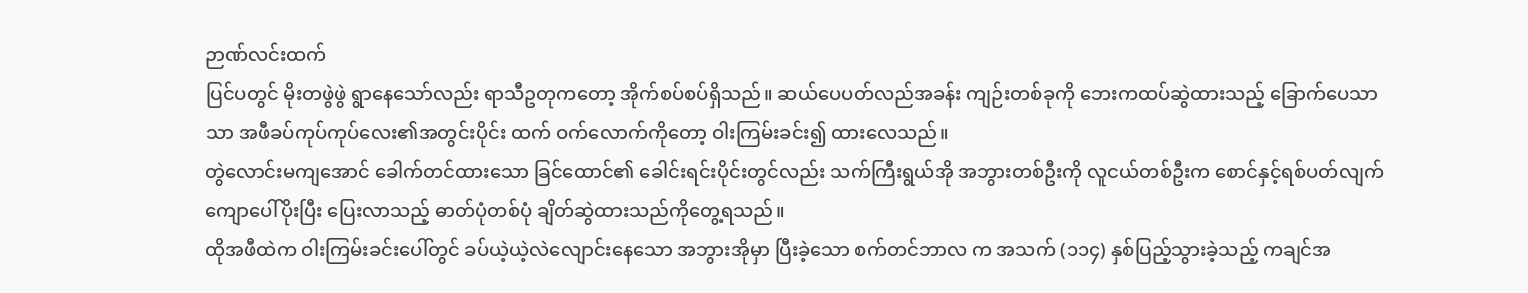ဉာဏ်လင်းထက်
ပြင်ပတွင် မိုးတဖွဲဖွဲ ရွာနေသော်လည်း ရာသီဥတုကတော့ အိုက်စပ်စပ်ရှိသည်။ ဆယ်ပေပတ်လည်အခန်း ကျဉ်းတစ်ခုကို ဘေးကထပ်ဆွဲထားသည့် ခြောက်ပေသာသာ အဖီခပ်ကုပ်ကုပ်လေး၏အတွင်းပိုင်း ထက် ဝက်လောက်ကိုတော့ ဝါးကြမ်းခင်း၍ ထားလေသည်။
တွဲလောင်းမကျအောင် ခေါက်တင်ထားသော ခြင်ထောင်၏ ခေါင်းရင်းပိုင်းတွင်လည်း သက်ကြီးရွယ်အို အဘွားတစ်ဦးကို လူငယ်တစ်ဦးက စောင်နှင့်ရစ်ပတ်လျက် ကျောပေါ်ပိုးပြီး ပြေးလာသည့် ဓာတ်ပုံတစ်ပုံ ချိတ်ဆွဲထားသည်ကိုတွေ့ရသည်။
ထိုအဖီထဲက ဝါးကြမ်းခင်းပေါ်တွင် ခပ်ယဲ့ယဲ့လဲလျောင်းနေသော အဘွားအိုမှာ ပြီးခဲ့သော စက်တင်ဘာလ က အသက် (၁၁၄) နှစ်ပြည့်သွားခဲ့သည့် ကချင်အ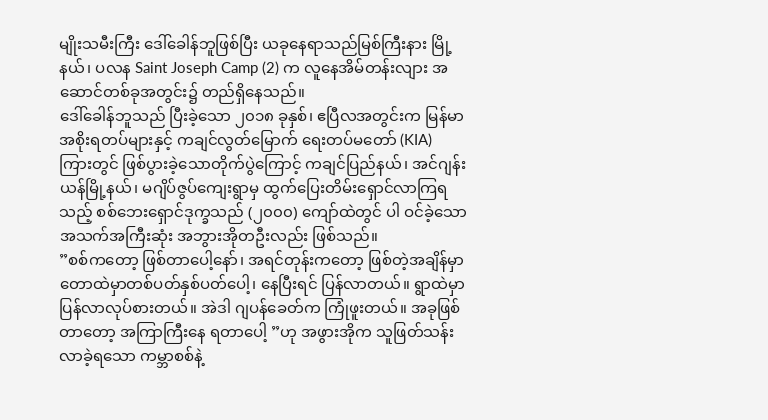မျိုးသမီးကြီး ဒေါ်ခေါန်ဘူဖြစ်ပြီး ယခုနေရာသည်မြစ်ကြီးနား မြို့နယ်၊ ပလန Saint Joseph Camp (2) က လူနေအိမ်တန်းလျား အဆောင်တစ်ခုအတွင်း၌ တည်ရှိနေသည်။
ဒေါ်ခေါန်ဘူသည် ပြီးခဲ့သော ၂၀၁၈ ခုနှစ်၊ ဧပြီလအတွင်းက မြန်မာအစိုးရတပ်များနှင့် ကချင်လွတ်မြောက် ရေးတပ်မတော် (KIA) ကြားတွင် ဖြစ်ပွားခဲ့သောတိုက်ပွဲကြောင့် ကချင်ပြည်နယ်၊ အင်ဂျန်းယန်မြို့နယ်၊ မဂျိပ်ဇွပ်ကျေးရွာမှ ထွက်ပြေးတိမ်းရှောင်လာကြရသည့် စစ်ဘေးရှောင်ဒုက္ခသည် (၂၀၀၀) ကျော်ထဲတွင် ပါ ဝင်ခဲ့သော အသက်အကြီးဆုံး အဘွားအိုတဦးလည်း ဖြစ်သည်။
”စစ်ကတော့ ဖြစ်တာပေါ့နော်၊ အရင်တုန်းကတော့ ဖြစ်တဲ့အချိန်မှာ တောထဲမှာတစ်ပတ်နှစ်ပတ်ပေါ့၊ နေပြီးရင် ပြန်လာတယ်။ ရွာထဲမှာ ပြန်လာလုပ်စားတယ်။ အဲဒါ ဂျပန်ခေတ်က ကြုံဖူးတယ်။ အခုဖြစ်တာတော့ အကြာကြီးနေ ရတာပေါ့ ”ဟု အဖွားအိုက သူဖြတ်သန်းလာခဲ့ရသော ကမ္ဘာစစ်နဲ့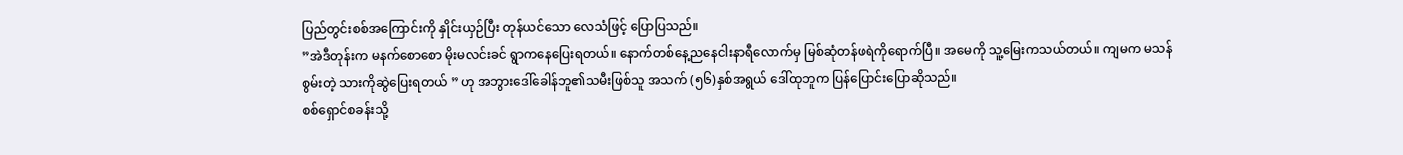ပြည်တွင်းစစ်အကြောင်းကို နှိုင်းယှဉ်ပြီး တုန်ယင်သော လေသံဖြင့် ပြောပြသည်။
”အဲဒီတုန်းက မနက်စောစော မိုးမလင်းခင် ရွာကနေပြေးရတယ်။ နောက်တစ်နေ့ညနေငါးနာရီလောက်မှ မြစ်ဆုံတန်ဖရဲကိုရောက်ပြီ။ အမေကို သူ့မြေးကသယ်တယ်။ ကျမက မသန်စွမ်းတဲ့ သားကိုဆွဲပြေးရတယ် ” ဟု အဘွားဒေါ်ခေါန်ဘူ၏သမီးဖြစ်သူ အသက် (၅၆)နှစ်အရွယ် ဒေါ်ထုဘူက ပြန်ပြောင်းပြောဆိုသည်။
စစ်ရှောင်စခန်းသို့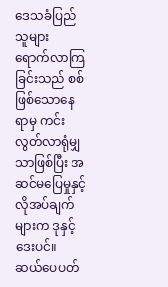ဒေသခံပြည်သူများ ရောက်လာကြခြင်းသည် စစ်ဖြစ်သောနေရာမှ ကင်းလွတ်လာရုံမျှ သာဖြစ်ပြီး အဆင်မပြေမှုနှင့် လိုအပ်ချက်များက ဒုနှင့်ဒေးပင်။
ဆယ်ပေပတ်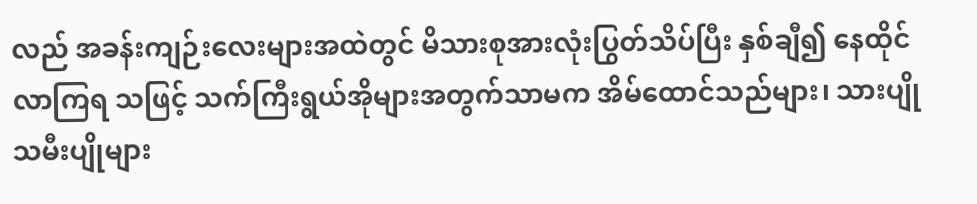လည် အခန်းကျဉ်းလေးများအထဲတွင် မိသားစုအားလုံးပြွတ်သိပ်ပြီး နှစ်ချီ၍ နေထိုင်လာကြရ သဖြင့် သက်ကြီးရွယ်အိုများအတွက်သာမက အိမ်ထောင်သည်များ၊ သားပျိုသမီးပျိုများ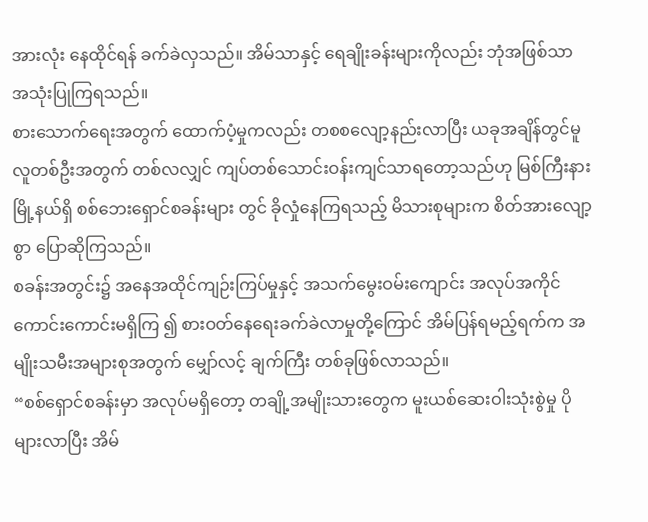အားလုံး နေထိုင်ရန် ခက်ခဲလှသည်။ အိမ်သာနှင့် ရေချိုးခန်းများကိုလည်း ဘုံအဖြစ်သာ အသုံးပြုကြရသည်။
စားသောက်ရေးအတွက် ထောက်ပံ့မှုကလည်း တစစလျော့နည်းလာပြီး ယခုအချိန်တွင်မူ လူတစ်ဦးအတွက် တစ်လလျှင် ကျပ်တစ်သောင်းဝန်းကျင်သာရတော့သည်ဟု မြစ်ကြီးနားမြို့နယ်ရှိ စစ်ဘေးရှောင်စခန်းများ တွင် ခိုလှုံနေကြရသည့် မိသားစုများက စိတ်အားလျော့စွာ ပြောဆိုကြသည်။
စခန်းအတွင်း၌ အနေအထိုင်ကျဉ်းကြပ်မှုနှင့် အသက်မွေးဝမ်းကျောင်း အလုပ်အကိုင် ကောင်းကောင်းမရှိကြ ၍ စားဝတ်နေရေးခက်ခဲလာမှုတို့ကြောင် အိမ်ပြန်ရမည့်ရက်က အမျိုးသမီးအများစုအတွက် မျှော်လင့် ချက်ကြီး တစ်ခုဖြစ်လာသည်။
“စစ်ရှောင်စခန်းမှာ အလုပ်မရှိတော့ တချို့အမျိုးသားတွေက မူးယစ်ဆေးဝါးသုံးစွဲမှု ပိုများလာပြီး အိမ်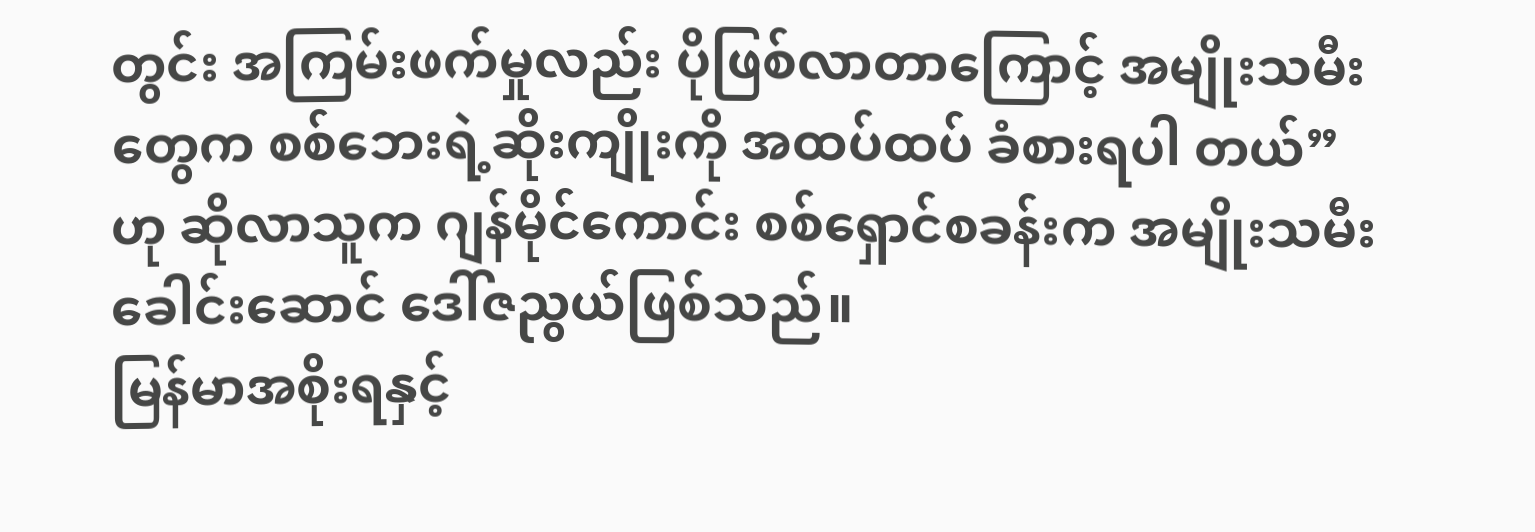တွင်း အကြမ်းဖက်မှုလည်း ပိုဖြစ်လာတာကြောင့် အမျိုးသမီးတွေက စစ်ဘေးရဲ့ဆိုးကျိုးကို အထပ်ထပ် ခံစားရပါ တယ်” ဟု ဆိုလာသူက ဂျန်မိုင်ကောင်း စစ်ရှောင်စခန်းက အမျိုးသမီးခေါင်းဆောင် ဒေါ်ဇညွယ်ဖြစ်သည်။
မြန်မာအစိုးရနှင့်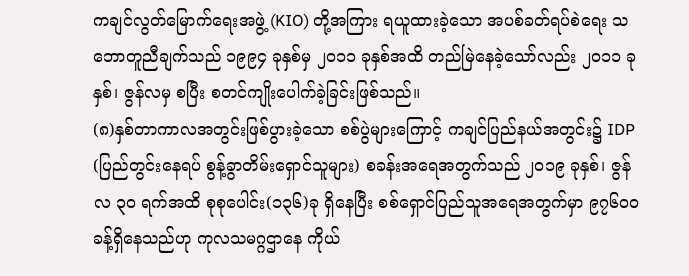ကချင်လွတ်မြောက်ရေးအဖွဲ့ (KIO) တို့အကြား ရယူထားခဲ့သော အပစ်ခတ်ရပ်စဲရေး သဘောတူညီချက်သည် ၁၉၉၄ ခုနှစ်မှ ၂၀၁၁ ခုနှစ်အထိ တည်မြဲနေခဲ့သော်လည်း ၂၀၁၁ ခုနှစ်၊ ဇွန်လမှ စပြီး စတင်ကျိုးပေါက်ခဲ့ခြင်းဖြစ်သည်။
(၈)နှစ်တာကာလအတွင်းဖြစ်ပွားခဲ့သော စစ်ပွဲများကြောင့် ကချင်ပြည်နယ်အတွင်း၌ IDP (ပြည်တွင်းနေရပ် စွန့်ခွာတိမ်းရှောင်သူများ) စခန်းအရေအတွက်သည် ၂၀၁၉ ခုနှစ်၊ ဇွန်လ ၃၀ ရက်အထိ စုစုပေါင်း(၁၃၆)ခု ရှိနေပြီး စစ်ရှောင်ပြည်သူအရေအတွက်မှာ ၉၇၆၀၀ ခန့်ရှိနေသည်ဟု ကုလသမဂ္ဂဌာနေ ကိုယ်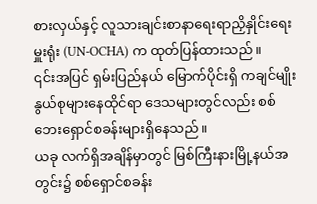စားလှယ်နှင့် လူသားချင်းစာနာရေးရာညှိနှိုင်းရေးမှူးရုံး (UN-OCHA) က ထုတ်ပြန်ထားသည်။
၎င်းအပြင် ရှမ်းပြည်နယ် မြောက်ပိုင်းရှိ ကချင်မျိုးနွယ်စုများနေထိုင်ရာ ဒေသများတွင်လည်း စစ်ဘေးရှောင်စခန်းများရှိနေသည်။
ယခု လက်ရှိအချိန်မှာတွင် မြစ်ကြီးနားမြို့နယ်အတွင်း၌ စစ်ရှောင်စခန်း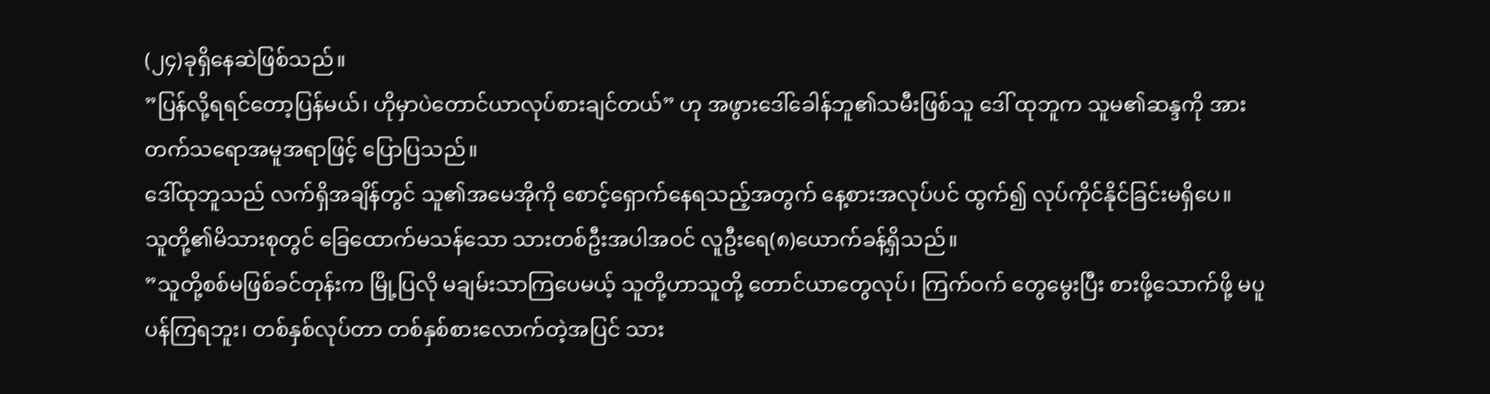(၂၄)ခုရှိနေဆဲဖြစ်သည်။
”ပြန်လို့ရရင်တော့ပြန်မယ်၊ ဟိုမှာပဲတောင်ယာလုပ်စားချင်တယ်” ဟု အဖွားဒေါ်ခေါန်ဘူ၏သမီးဖြစ်သူ ဒေါ် ထုဘူက သူမ၏ဆန္ဒကို အားတက်သရောအမူအရာဖြင့် ပြောပြသည်။
ဒေါ်ထုဘူသည် လက်ရှိအချိန်တွင် သူ၏အမေအိုကို စောင့်ရှောက်နေရသည့်အတွက် နေ့စားအလုပ်ပင် ထွက်၍ လုပ်ကိုင်နိုင်ခြင်းမရှိပေ။
သူတို့၏မိသားစုတွင် ခြေထောက်မသန်သော သားတစ်ဦးအပါအဝင် လူဦးရေ(၈)ယောက်ခန့်ရှိသည်။
”သူတို့စစ်မဖြစ်ခင်တုန်းက မြို့ပြလို မချမ်းသာကြပေမယ့် သူတို့ဟာသူတို့ တောင်ယာတွေလုပ်၊ ကြက်ဝက် တွေမွေးပြီး စားဖို့သောက်ဖို့ မပူပန်ကြရဘူး၊ တစ်နှစ်လုပ်တာ တစ်နှစ်စားလောက်တဲ့အပြင် သား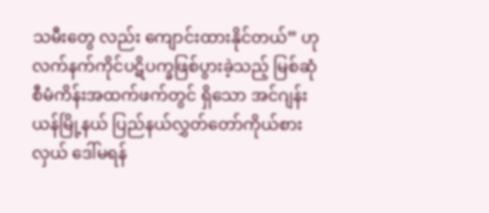သမီးတွေ လည်း ကျောင်းထားနိုင်တယ်” ဟု လက်နက်ကိုင်ပဋိပက္ခဖြစ်ပွားခဲ့သည့် မြစ်ဆုံစီမံကိန်းအထက်ဖက်တွင် ရှိသော အင်ဂျန်းယန်မြို့နယ် ပြည်နယ်လွှတ်တော်ကိုယ်စားလှယ် ဒေါ်မရန်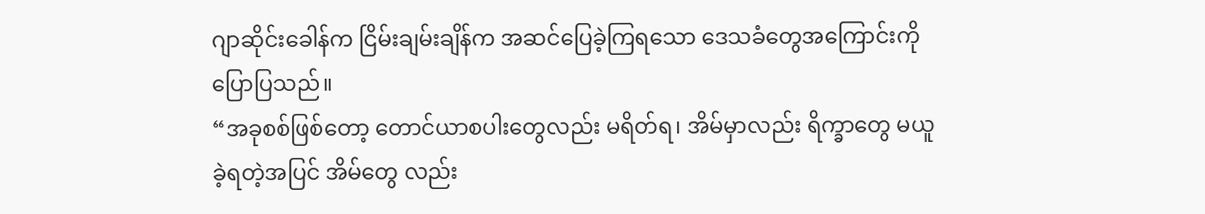ဂျာဆိုင်းခေါန်က ငြိမ်းချမ်းချိန်က အဆင်ပြေခဲ့ကြရသော ဒေသခံတွေအကြောင်းကို ပြောပြသည်။
“အခုစစ်ဖြစ်တော့ တောင်ယာစပါးတွေလည်း မရိတ်ရ၊ အိမ်မှာလည်း ရိက္ခာတွေ မယူခဲ့ရတဲ့အပြင် အိမ်တွေ လည်း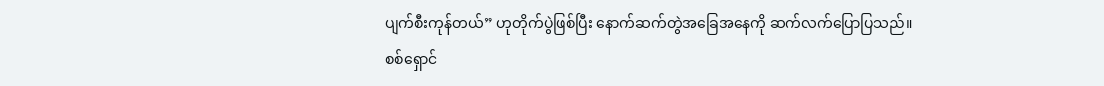ပျက်စီးကုန်တယ်” ဟုတိုက်ပွဲဖြစ်ပြီး နောက်ဆက်တွဲအခြေအနေကို ဆက်လက်ပြောပြသည်။
စစ်ရှောင်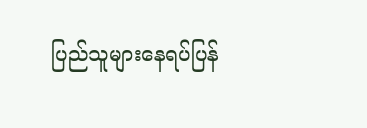ပြည်သူများနေရပ်ပြန်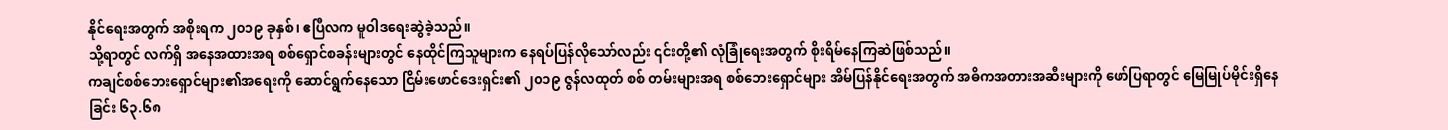နိုင်ရေးအတွက် အစိုးရက ၂၀၁၉ ခုနှစ်၊ ဧပြီလက မူဝါဒရေးဆွဲခဲ့သည်။
သို့ရာတွင် လက်ရှိ အနေအထားအရ စစ်ရှောင်စခန်းများတွင် နေထိုင်ကြသူများက နေရပ်ပြန်လိုသော်လည်း ၎င်းတို့၏ လုံခြုံရေးအတွက် စိုးရိမ်နေကြဆဲဖြစ်သည်။
ကချင်စစ်ဘေးရှောင်များ၏အရေးကို ဆောင်ရွက်နေသော ငြိမ်းဖောင်ဒေးရှင်း၏ ၂၀၁၉ ဇွန်လထုတ် စစ် တမ်းများအရ စစ်ဘေးရှောင်များ အိမ်ပြန်နိုင်ရေးအတွက် အဓိကအတားအဆီးများကို ဖော်ပြရာတွင် မြေမြုပ်မိုင်းရှိနေခြင်း ၆၃.၆၈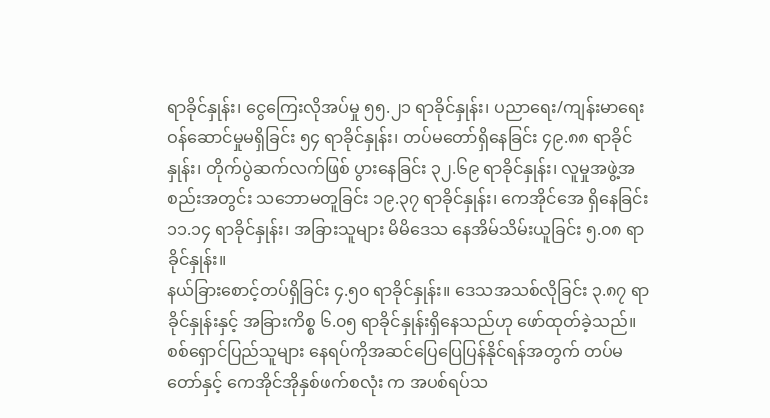ရာခိုင်နှုန်း၊ ငွေကြေးလိုအပ်မှု ၅၅.၂၁ ရာခိုင်နှုန်း၊ ပညာရေး/ကျန်းမာရေး ဝန်ဆောင်မှုမရှိခြင်း ၅၄ ရာခိုင်နှုန်း၊ တပ်မတော်ရှိနေခြင်း ၄၉.၈၈ ရာခိုင်နှုန်း၊ တိုက်ပွဲဆက်လက်ဖြစ် ပွားနေခြင်း ၃၂.၆၉ ရာခိုင်နှုန်း၊ လူမှုအဖွဲ့အစည်းအတွင်း သဘောမတူခြင်း ၁၉.၃၇ ရာခိုင်နှုန်း၊ ကေအိုင်အေ ရှိနေခြင်း ၁၁.၁၄ ရာခိုင်နှုန်း၊ အခြားသူများ မိမိဒေသ နေအိမ်သိမ်းယူခြင်း ၅.၀၈ ရာခိုင်နှုန်း။
နယ်ခြားစောင့်တပ်ရှိခြင်း ၄.၅၀ ရာခိုင်နှုန်း။ ဒေသအသစ်လိုခြင်း ၃.၈၇ ရာခိုင်နှုန်းနှင့် အခြားကိစ္စ ၆.၀၅ ရာခိုင်နှုန်းရှိနေသည်ဟု ဖော်ထုတ်ခဲ့သည်။
စစ်ရှောင်ပြည်သူများ နေရပ်ကိုအဆင်ပြေပြေပြန်နိုင်ရန်အတွက် တပ်မတော်နှင့် ကေအိုင်အိုနှစ်ဖက်စလုံး က အပစ်ရပ်သ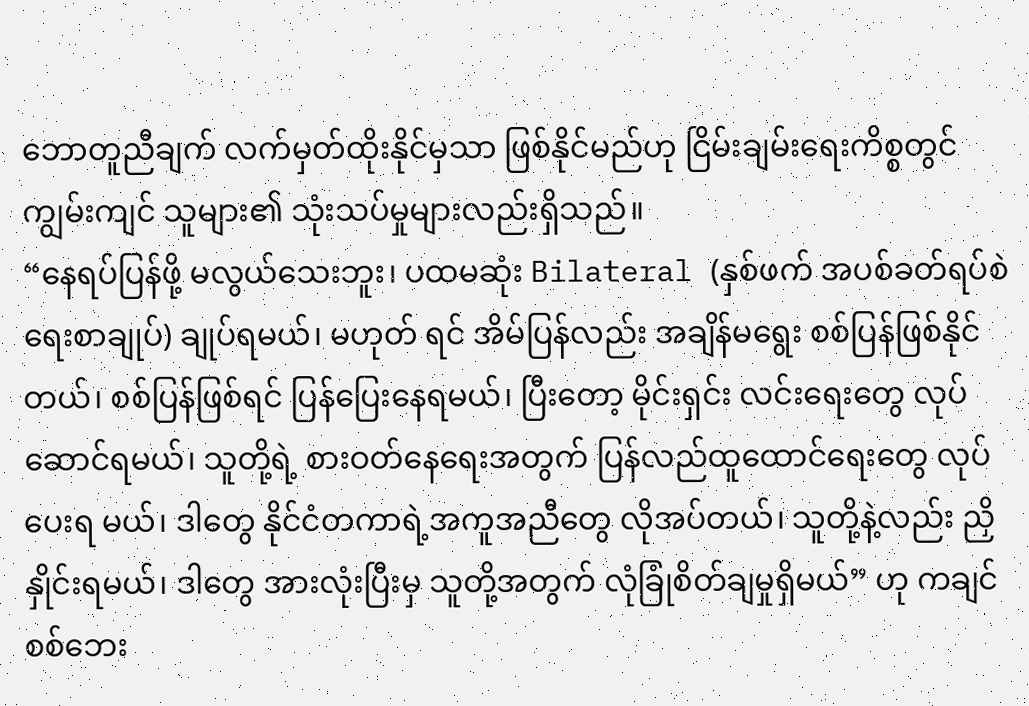ဘောတူညီချက် လက်မှတ်ထိုးနိုင်မှသာ ဖြစ်နိုင်မည်ဟု ငြိမ်းချမ်းရေးကိစ္စတွင် ကျွမ်းကျင် သူများ၏ သုံးသပ်မှုများလည်းရှိသည်။
“နေရပ်ပြန်ဖို့ မလွယ်သေးဘူး၊ ပထမဆုံး Bilateral (နှစ်ဖက် အပစ်ခတ်ရပ်စဲရေးစာချုပ်) ချုပ်ရမယ်၊ မဟုတ် ရင် အိမ်ပြန်လည်း အချိန်မရွေး စစ်ပြန်ဖြစ်နိုင်တယ်၊ စစ်ပြန်ဖြစ်ရင် ပြန်ပြေးနေရမယ်၊ ပြီးတော့ မိုင်းရှင်း လင်းရေးတွေ လုပ်ဆောင်ရမယ်၊ သူတို့ရဲ့ စားဝတ်နေရေးအတွက် ပြန်လည်ထူထောင်ရေးတွေ လုပ်ပေးရ မယ်၊ ဒါတွေ နိုင်ငံတကာရဲ့အကူအညီတွေ လိုအပ်တယ်၊ သူတို့နဲ့လည်း ညှိနှိုင်းရမယ်၊ ဒါတွေ အားလုံးပြီးမှ သူတို့အတွက် လုံခြုံစိတ်ချမှုရှိမယ်” ဟု ကချင်စစ်ဘေး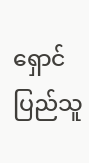ရှောင်ပြည်သူ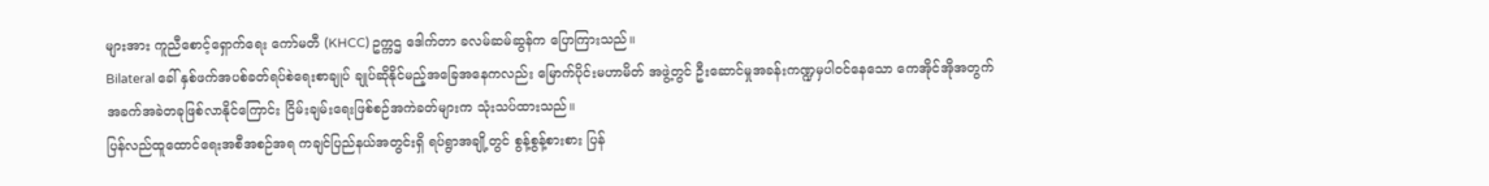များအား ကူညီစောင့်ရှောက်ရေး ကော်မတီ (KHCC) ဥက္ကဌ ဒေါက်တာ ခလမ်ဆမ်ဆွန်က ပြောကြားသည်။
Bilateral ခေါ် နှစ်ဖက်အပစ်ခတ်ရပ်စဲရေးစာချုပ် ချုပ်ဆိုနိုင်မည့်အခြေအနေကလည်း မြောက်ပိုင်းမဟာမိတ် အဖွဲ့တွင် ဦးဆောင်မှုအခန်းကဏ္ဍမှပါဝင်နေသော ကေအိုင်အိုအတွက် အခက်အခဲတခုဖြစ်လာနိုင်ကြောင်း ငြိမ်းချမ်းရေးဖြစ်စဉ်အကဲခတ်များက သုံးသပ်ထားသည်။
ပြန်လည်ထူထောင်ရေးအစီအစဉ်အရ ကချင်ပြည်နယ်အတွင်းရှိ ရပ်ရွာအချို့တွင် စွန့်စွန့်စားစား ပြန်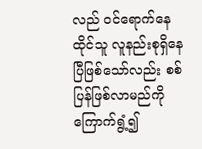လည် ဝင်ရောက်နေထိုင်သူ လူနည်းစုရှိနေပြီဖြစ်သော်လည်း စစ်ပြန်ဖြစ်လာမည်ကို ကြောက်ရွံ့၍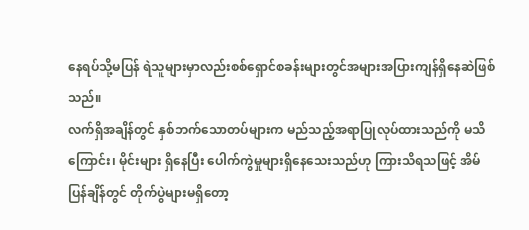နေရပ်သို့မပြန် ရဲသူများမှာလည်းစစ်ရှောင်စခန်းများတွင်အများအပြားကျန်ရှိနေဆဲဖြစ်သည်။
လက်ရှိအချိန်တွင် နှစ်ဘက်သောတပ်များက မည်သည့်အရာပြုလုပ်ထားသည်ကို မသိကြောင်း၊ မိုင်းများ ရှိနေပြီး ပေါက်ကွဲမှုများရှိနေသေးသည်ဟု ကြားသိရသဖြင့် အိမ်ပြန်ချိန်တွင် တိုက်ပွဲများမရှိတော့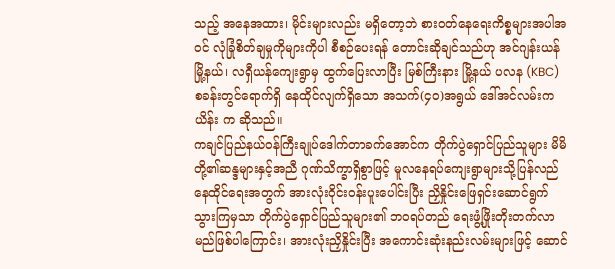သည့် အနေအထား၊ မိုင်းများလည်း မရှိတော့ဘဲ စားဝတ်နေရေးကိစ္စများအပါအဝင် လုံခြုံစိတ်ချမှုကိုများကိုပါ စီစဉ်ပေးရန် တောင်းဆိုချင်သည်ဟု အင်ဂျန်းယန်မြို့နယ်၊ လရှီယန်ကျေးရွာမှ ထွက်ပြေးလာပြီး မြစ်ကြီးနား မြို့နယ် ပလန (KBC) စခန်းတွင်ရောက်ရှိ နေထိုင်လျက်ရှိသော အသက်(၄၀)အရွယ် ဒေါ်အင်လမ်းကယိန်း က ဆိုသည်။
ကချင်ပြည်နယ်ဝန်ကြီးချုပ်ဒေါက်တာခက်အောင်က တိုက်ပွဲရှောင်ပြည်သူများ မိမိတို့၏ဆန္ဒများနှင့်အညီ ဂုဏ်သိက္ခာရှိစွာဖြင့် မူလနေရပ်ကျေးရွာများသို့ပြန်လည်နေထိုင်ရေးအတွက် အားလုံးဝိုင်းဝန်းပူးပေါင်းပြီး ညှိနှိုင်းဖြေရှင်းဆောင်ရွက်သွားကြမှသာ တိုက်ပွဲရှောင်ပြည်သူများ၏ ဘဝရပ်တည် ရေးဖွံ့ဖြိုးတိုးတက်လာ မည်ဖြစ်ပါကြောင်း၊ အားလုံးညှိနှိုင်းပြီး အကောင်းဆုံးနည်းလမ်းများဖြင့် ဆောင်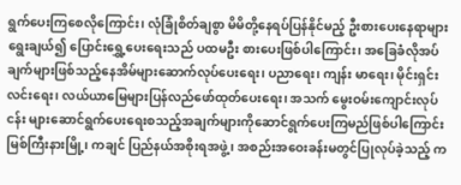ရွက်ပေးကြစေလိုကြောင်း၊ လုံခြုံစိတ်ချစွာ မိမိတို့နေရပ်ပြန်နိုင်မည့် ဦးစားပေးနေရာများရွေးချယ်၍ ပြောင်းရွှေ့ပေးရေးသည် ပထမဦး စားပေးဖြစ်ပါကြောင်း၊ အခြေခံလိုအပ်ချက်များဖြစ်သည့်နေအိမ်များဆောက်လုပ်ပေးရေး၊ ပညာရေး၊ ကျန်း မာရေး၊ မိုင်းရှင်းလင်းရေး၊ လယ်ယာမြေများပြန်လည်ဖော်ထုတ်ပေးရေး၊ အသက် မွေးဝမ်းကျောင်းလုပ်ငန်း များဆောင်ရွက်ပေးရေးစသည့်အချက်များကိုဆောင်ရွက်ပေးကြမည်ဖြစ်ပါကြောင်း မြစ်ကြီးနားမြို့၊ ကချင် ပြည်နယ်အစိုးရအဖွဲ့၊ အစည်းအဝေးခန်းမတွင်ပြုလုပ်ခဲ့သည့် က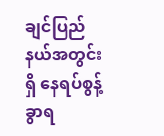ချင်ပြည်နယ်အတွင်းရှိ နေရပ်စွန့်ခွာရ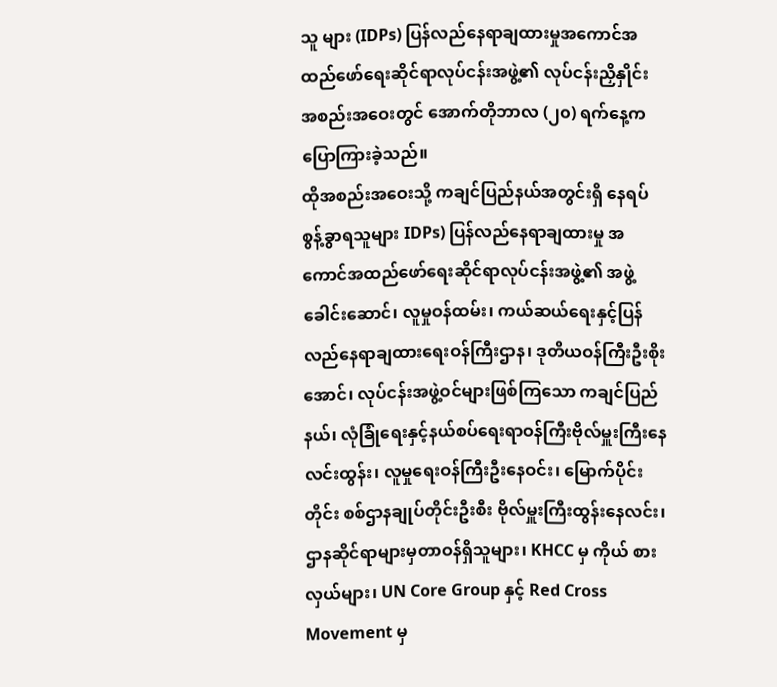သူ များ (IDPs) ပြန်လည်နေရာချထားမှုအကောင်အထည်ဖော်ရေးဆိုင်ရာလုပ်ငန်းအဖွဲ့၏ လုပ်ငန်းညှိနှိုင်း အစည်းအဝေးတွင် အောက်တိုဘာလ (၂၀) ရက်နေ့က ပြောကြားခဲ့သည်။
ထိုအစည်းအဝေးသို့ ကချင်ပြည်နယ်အတွင်းရှိ နေရပ်စွန့်ခွာရသူများ IDPs) ပြန်လည်နေရာချထားမှု အကောင်အထည်ဖော်ရေးဆိုင်ရာလုပ်ငန်းအဖွဲ့၏ အဖွဲ့ခေါင်းဆောင်၊ လူမှုဝန်ထမ်း၊ ကယ်ဆယ်ရေးနှင့်ပြန် လည်နေရာချထားရေးဝန်ကြီးဌာန၊ ဒုတိယဝန်ကြီးဦးစိုးအောင်၊ လုပ်ငန်းအဖွဲ့ဝင်များဖြစ်ကြသော ကချင်ပြည် နယ်၊ လုံခြုံရေးနှင့်နယ်စပ်ရေးရာဝန်ကြီးဗိုလ်မှူးကြီးနေလင်းထွန်း၊ လူမှုရေးဝန်ကြီးဦးနေဝင်း၊ မြောက်ပိုင်း တိုင်း စစ်ဌာနချုပ်တိုင်းဦးစီး ဗိုလ်မှူးကြီးထွန်းနေလင်း၊ ဌာနဆိုင်ရာများမှတာဝန်ရှိသူများ၊ KHCC မှ ကိုယ် စားလှယ်များ၊ UN Core Group နှင့် Red Cross Movement မှ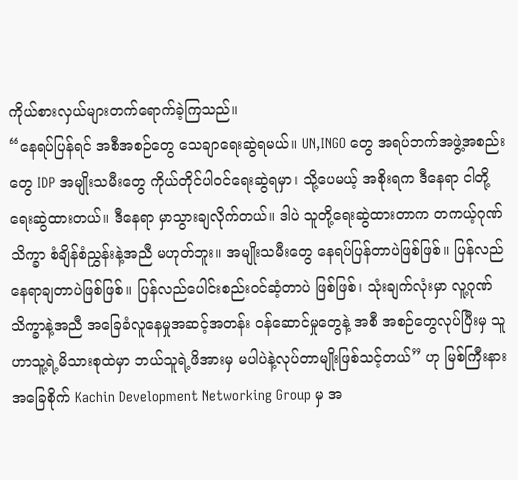ကိုယ်စားလှယ်များတက်ရောက်ခဲ့ကြသည်။
“နေရပ်ပြန်ရင် အစီအစဉ်တွေ သေချာရေးဆွဲရမယ်။ UN,INGO တွေ အရပ်ဘက်အဖွဲ့အစည်းတွေ IDP အမျိုးသမီးတွေ ကိုယ်တိုင်ပါဝင်ရေးဆွဲရမှာ၊ သို့ပေမယ့် အစိုးရက ဒီနေရာ ငါတို့ရေးဆွဲထားတယ်။ ဒီနေရာ မှာသွားချလိုက်တယ်။ ဒါပဲ သူတို့ရေးဆွဲထားတာက တကယ့်ဂုဏ်သိက္ခာ စံချိန်စံညွှန်းနဲ့အညီ မဟုတ်ဘူး။ အမျိုးသမီးတွေ နေရပ်ပြန်တာပဲဖြစ်ဖြစ်။ ပြန်လည်နေရာချတာပဲဖြစ်ဖြစ်။ ပြန်လည်ပေါင်းစည်းဝင်ဆံ့တာပဲ ဖြစ်ဖြစ်၊ သုံးချက်လုံးမှာ လူ့ဂုဏ်သိက္ခာနဲ့အညီ အခြေခံလူနေမှုအဆင့်အတန်း ဝန်ဆောင်မှုတွေနဲ့ အစီ အစဉ်တွေလုပ်ပြီးမှ သူဟာသူ့ရဲ့မိသားစုထဲမှာ ဘယ်သူရဲ့ဖိအားမှ မပါပဲနဲ့လုပ်တာမျိုးဖြစ်သင့်တယ်” ဟု မြစ်ကြီးနားအခြေစိုက် Kachin Development Networking Group မှ အ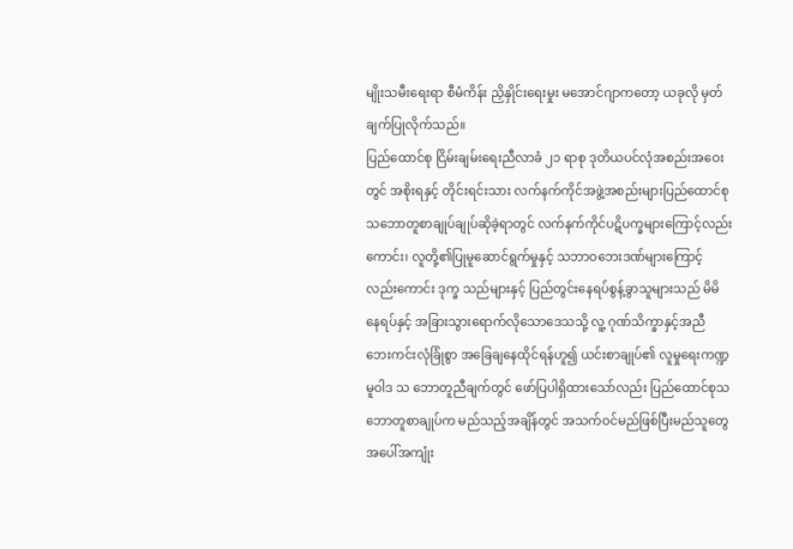မျိုးသမီးရေးရာ စီမံကိန်း ညှိနှိုင်းရေးမှုး မအောင်ဂျာကတော့ ယခုလို မှတ်ချက်ပြုလိုက်သည်။
ပြည်ထောင်စု ငြိမ်းချမ်းရေးညီလာခံ ၂၁ ရာစု ဒုတိယပင်လုံအစည်းအဝေးတွင် အစိုးရနှင့် တိုင်းရင်းသား လက်နက်ကိုင်အဖွဲ့အစည်းများပြည်ထောင်စုသဘောတူစာချုပ်ချုပ်ဆိုခဲ့ရာတွင် လက်နက်ကိုင်ပဋိပက္ခများကြောင့်လည်းကောင်း၊ လူတို့၏ပြုမူဆောင်ရွက်မှုနှင့် သဘာဝဘေးဒဏ်များကြောင့်လည်းကောင်း ဒုက္ခ သည်များနှင့် ပြည်တွင်းနေရပ်စွန့်ခွာသူများသည် မိမိနေရပ်နှင့် အခြားသွားရောက်လိုသောဒေသသို့ လူ့ ဂုဏ်သိက္ခာနှင့်အညီ ဘေးကင်းလုံခြုံစွာ အခြေချနေထိုင်ရန်ဟူ၍ ယင်းစာချုပ်၏ လူမှုရေးကဏ္ဍမူဝါဒ သ ဘောတူညီချက်တွင် ဖော်ပြပါရှိထားသော်လည်း ပြည်ထောင်စုသဘောတူစာချုပ်က မည်သည့်အချိန်တွင် အသက်ဝင်မည်ဖြစ်ပြီးမည်သူတွေအပေါ်အကျုံး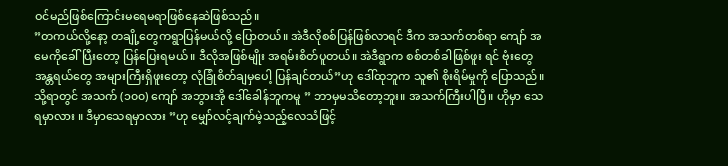ဝင်မည်ဖြစ်ကြောင်းမရေမရာဖြစ်နေဆဲဖြစ်သည်။
”တကယ်လို့နော့ တချို့တွေကရွာပြန်မယ်လို့ ပြောတယ်။ အဲဒီလိုစစ်ပြန်ဖြစ်လာရင် ဒီက အသက်တစ်ရာ ကျော် အမေကိုခေါ်ပြီးတော့ ပြန်ပြေးရမယ်။ ဒီလိုအဖြစ်မျိုး အရမ်းစိတ်ပူတယ်။ အဲဒီရွာက စစ်တစ်ခါဖြစ်ဖူး ရင် ဗုံးတွေ အန္တရယ်တွေ အများကြီးရှိဖူးတော့ လုံခြုံစိတ်ချမှပေါ့ ပြန်ချင်တယ်”ဟု ဒေါ်ထုဘူက သူ၏ စိုးရိမ်မှုကို ပြောသည်။
သို့ရာတွင် အသက် (၁၀၀) ကျော် အဘွားအို ဒေါ်ခေါန်ဘူကမူ ” ဘာမှမသိတော့ဘူး။ အသက်ကြီးပါပြီ။ ဟိုမှာ သေရမှာလား ။ ဒီမှာသေရမှာလား ”ဟု မျှော်လင့်ချက်မဲ့သည့်လေသံဖြင့်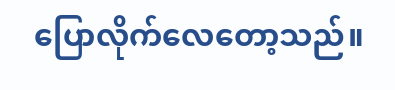ပြောလိုက်လေတော့သည်။